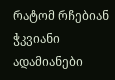რატომ რჩებიან ჭკვიანი ადამიანები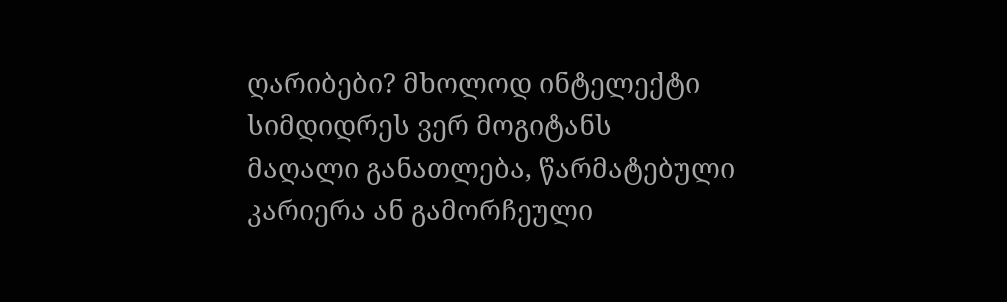ღარიბები? მხოლოდ ინტელექტი სიმდიდრეს ვერ მოგიტანს
მაღალი განათლება, წარმატებული კარიერა ან გამორჩეული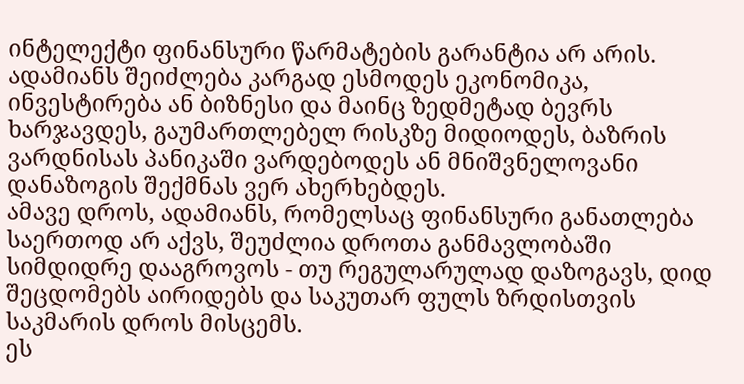ინტელექტი ფინანსური წარმატების გარანტია არ არის. ადამიანს შეიძლება კარგად ესმოდეს ეკონომიკა, ინვესტირება ან ბიზნესი და მაინც ზედმეტად ბევრს ხარჯავდეს, გაუმართლებელ რისკზე მიდიოდეს, ბაზრის ვარდნისას პანიკაში ვარდებოდეს ან მნიშვნელოვანი დანაზოგის შექმნას ვერ ახერხებდეს.
ამავე დროს, ადამიანს, რომელსაც ფინანსური განათლება საერთოდ არ აქვს, შეუძლია დროთა განმავლობაში სიმდიდრე დააგროვოს - თუ რეგულარულად დაზოგავს, დიდ შეცდომებს აირიდებს და საკუთარ ფულს ზრდისთვის საკმარის დროს მისცემს.
ეს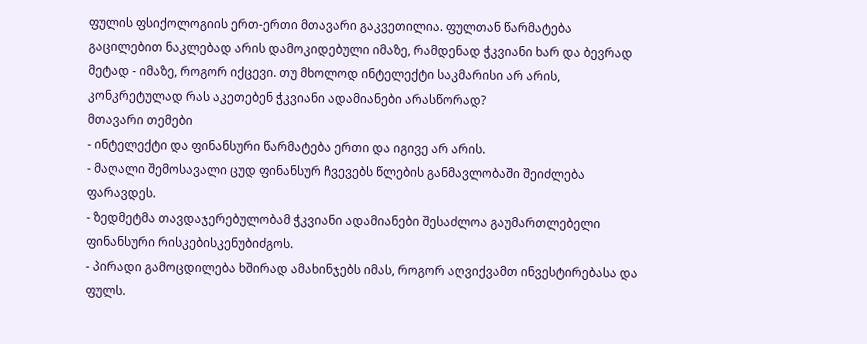ფულის ფსიქოლოგიის ერთ-ერთი მთავარი გაკვეთილია. ფულთან წარმატება გაცილებით ნაკლებად არის დამოკიდებული იმაზე, რამდენად ჭკვიანი ხარ და ბევრად მეტად - იმაზე, როგორ იქცევი. თუ მხოლოდ ინტელექტი საკმარისი არ არის, კონკრეტულად რას აკეთებენ ჭკვიანი ადამიანები არასწორად?
მთავარი თემები
- ინტელექტი და ფინანსური წარმატება ერთი და იგივე არ არის.
- მაღალი შემოსავალი ცუდ ფინანსურ ჩვევებს წლების განმავლობაში შეიძლება ფარავდეს.
- ზედმეტმა თავდაჯერებულობამ ჭკვიანი ადამიანები შესაძლოა გაუმართლებელი ფინანსური რისკებისკენუბიძგოს.
- პირადი გამოცდილება ხშირად ამახინჯებს იმას, როგორ აღვიქვამთ ინვესტირებასა და ფულს.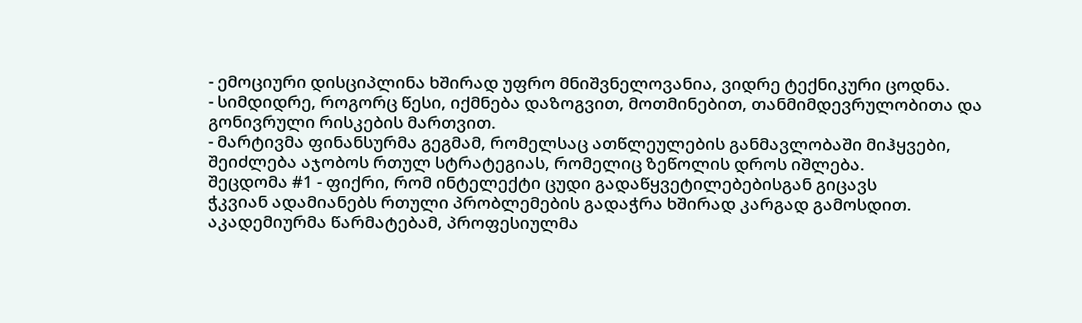- ემოციური დისციპლინა ხშირად უფრო მნიშვნელოვანია, ვიდრე ტექნიკური ცოდნა.
- სიმდიდრე, როგორც წესი, იქმნება დაზოგვით, მოთმინებით, თანმიმდევრულობითა და გონივრული რისკების მართვით.
- მარტივმა ფინანსურმა გეგმამ, რომელსაც ათწლეულების განმავლობაში მიჰყვები, შეიძლება აჯობოს რთულ სტრატეგიას, რომელიც ზეწოლის დროს იშლება.
შეცდომა #1 - ფიქრი, რომ ინტელექტი ცუდი გადაწყვეტილებებისგან გიცავს
ჭკვიან ადამიანებს რთული პრობლემების გადაჭრა ხშირად კარგად გამოსდით. აკადემიურმა წარმატებამ, პროფესიულმა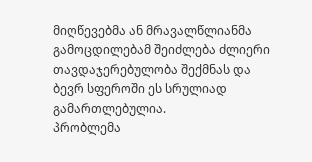მიღწევებმა ან მრავალწლიანმა გამოცდილებამ შეიძლება ძლიერი თავდაჯერებულობა შექმნას და ბევრ სფეროში ეს სრულიად გამართლებულია.
პრობლემა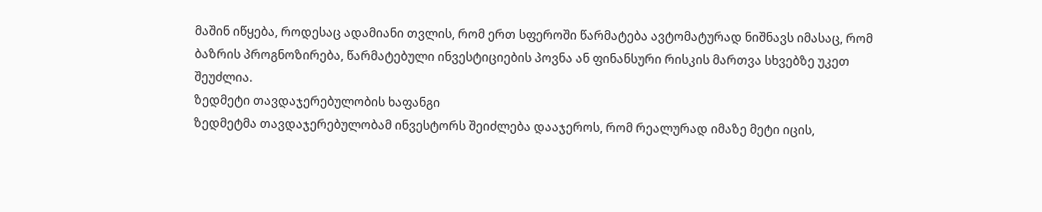მაშინ იწყება, როდესაც ადამიანი თვლის, რომ ერთ სფეროში წარმატება ავტომატურად ნიშნავს იმასაც, რომ ბაზრის პროგნოზირება, წარმატებული ინვესტიციების პოვნა ან ფინანსური რისკის მართვა სხვებზე უკეთ შეუძლია.
ზედმეტი თავდაჯერებულობის ხაფანგი
ზედმეტმა თავდაჯერებულობამ ინვესტორს შეიძლება დააჯეროს, რომ რეალურად იმაზე მეტი იცის,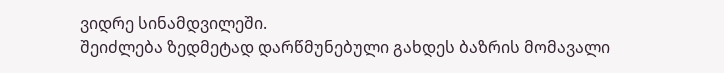ვიდრე სინამდვილეში.
შეიძლება ზედმეტად დარწმუნებული გახდეს ბაზრის მომავალი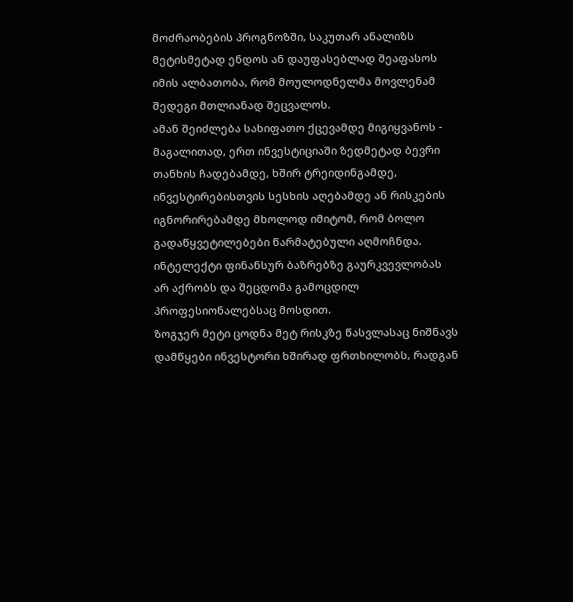მოძრაობების პროგნოზში, საკუთარ ანალიზს მეტისმეტად ენდოს ან დაუფასებლად შეაფასოს იმის ალბათობა, რომ მოულოდნელმა მოვლენამ შედეგი მთლიანად შეცვალოს.
ამან შეიძლება სახიფათო ქცევამდე მიგიყვანოს - მაგალითად, ერთ ინვესტიციაში ზედმეტად ბევრი თანხის ჩადებამდე, ხშირ ტრეიდინგამდე, ინვესტირებისთვის სესხის აღებამდე ან რისკების იგნორირებამდე მხოლოდ იმიტომ, რომ ბოლო გადაწყვეტილებები წარმატებული აღმოჩნდა.
ინტელექტი ფინანსურ ბაზრებზე გაურკვევლობას არ აქრობს და შეცდომა გამოცდილ პროფესიონალებსაც მოსდით.
ზოგჯერ მეტი ცოდნა მეტ რისკზე წასვლასაც ნიშნავს
დამწყები ინვესტორი ხშირად ფრთხილობს, რადგან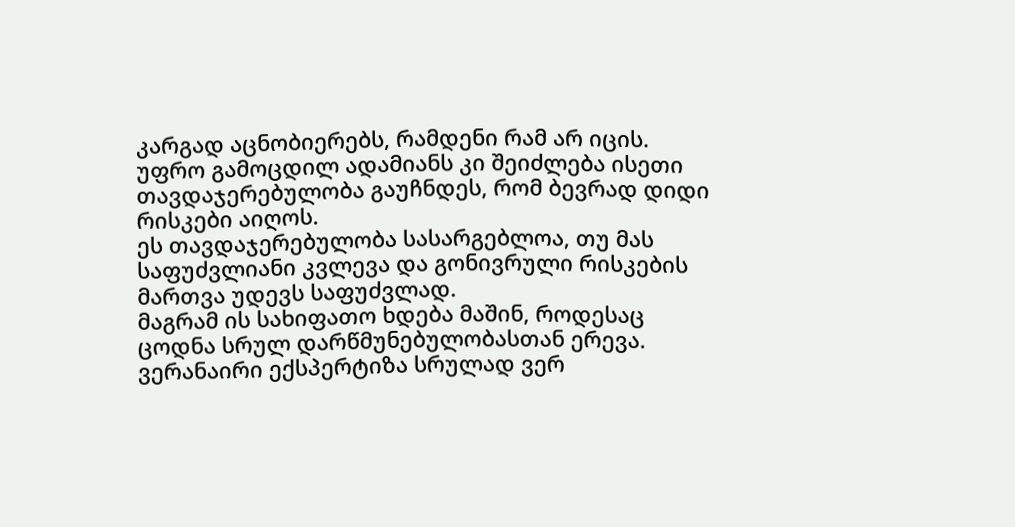კარგად აცნობიერებს, რამდენი რამ არ იცის. უფრო გამოცდილ ადამიანს კი შეიძლება ისეთი თავდაჯერებულობა გაუჩნდეს, რომ ბევრად დიდი რისკები აიღოს.
ეს თავდაჯერებულობა სასარგებლოა, თუ მას საფუძვლიანი კვლევა და გონივრული რისკების მართვა უდევს საფუძვლად.
მაგრამ ის სახიფათო ხდება მაშინ, როდესაც ცოდნა სრულ დარწმუნებულობასთან ერევა. ვერანაირი ექსპერტიზა სრულად ვერ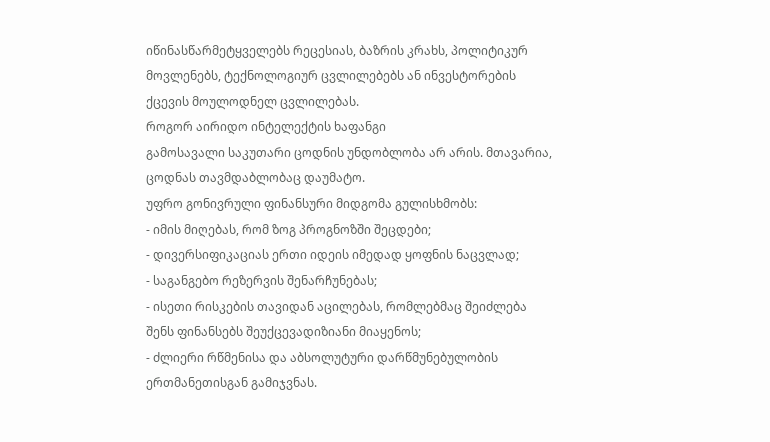იწინასწარმეტყველებს რეცესიას, ბაზრის კრახს, პოლიტიკურ მოვლენებს, ტექნოლოგიურ ცვლილებებს ან ინვესტორების ქცევის მოულოდნელ ცვლილებას.
როგორ აირიდო ინტელექტის ხაფანგი
გამოსავალი საკუთარი ცოდნის უნდობლობა არ არის. მთავარია, ცოდნას თავმდაბლობაც დაუმატო.
უფრო გონივრული ფინანსური მიდგომა გულისხმობს:
- იმის მიღებას, რომ ზოგ პროგნოზში შეცდები;
- დივერსიფიკაციას ერთი იდეის იმედად ყოფნის ნაცვლად;
- საგანგებო რეზერვის შენარჩუნებას;
- ისეთი რისკების თავიდან აცილებას, რომლებმაც შეიძლება შენს ფინანსებს შეუქცევადიზიანი მიაყენოს;
- ძლიერი რწმენისა და აბსოლუტური დარწმუნებულობის ერთმანეთისგან გამიჯვნას.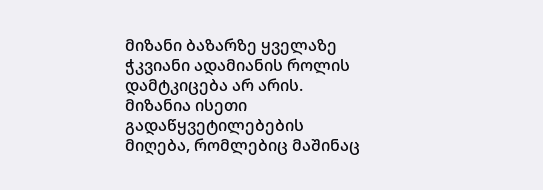მიზანი ბაზარზე ყველაზე ჭკვიანი ადამიანის როლის დამტკიცება არ არის. მიზანია ისეთი გადაწყვეტილებების მიღება, რომლებიც მაშინაც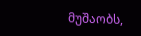მუშაობს,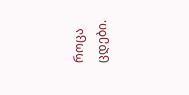როცა ცდები.